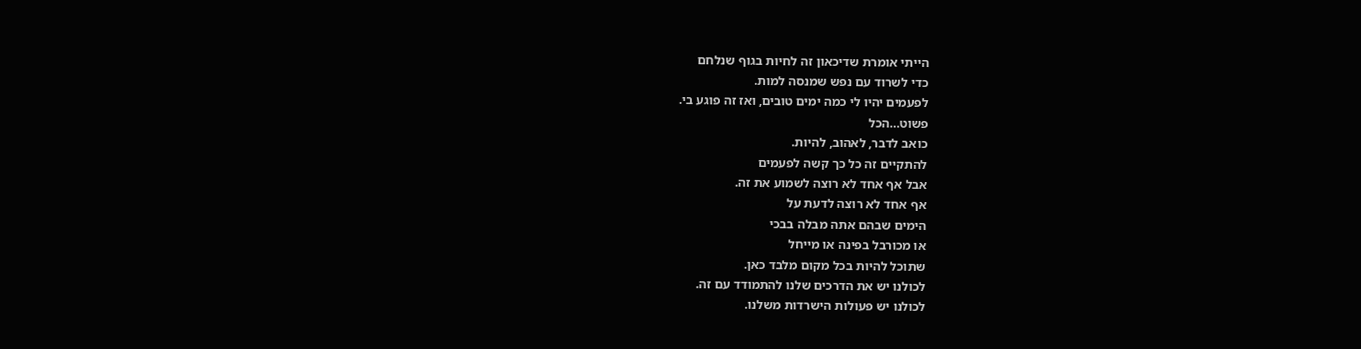הייתי אומרת שדיכאון זה לחיות בגוף שנלחם
כדי לשרוד עם נפש שמנסה למות.
לפעמים יהיו לי כמה ימים טובים, ואז זה פוגע בי.
פשוט…הכל
כואב לדבר, לאהוב, להיות.
להתקיים זה כל כך קשה לפעמים
אבל אף אחד לא רוצה לשמוע את זה.
אף אחד לא רוצה לדעת על
הימים שבהם אתה מבלה בבכי
או מכורבל בפינה או מייחל
שתוכל להיות בכל מקום מלבד כאן.
לכולנו יש את הדרכים שלנו להתמודד עם זה.
לכולנו יש פעולות הישרדות משלנו.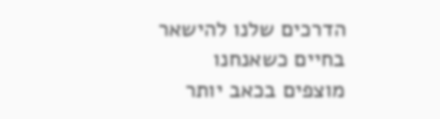הדרכים שלנו להישאר בחיים כשאנחנו
מוצפים בכאב יותר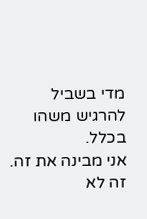מדי בשביל להרגיש משהו בכלל.
אני מבינה את זה. זה לא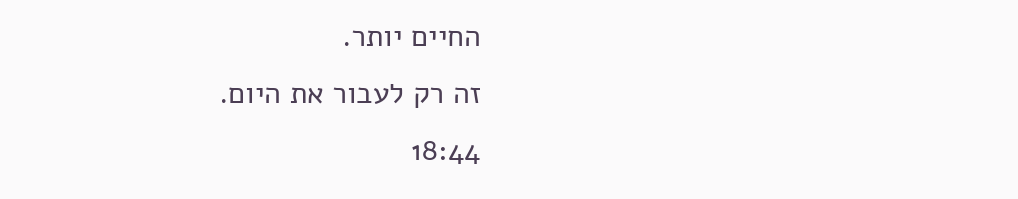החיים יותר.
זה רק לעבור את היום.
18:44